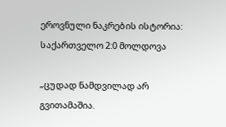ეროვნული ნაკრების ისტორია: საქართველო 2:0 მოლდოვა

„ცუდად ნამდვილად არ გვითამაშია.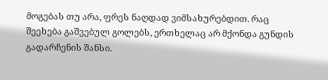მოგებას თუ არა, ფრეს ნაღდად ვიმსახურებდით. რაც შეეხება გაშვებულ გოლებს, ერთხელაც არ მქონდა გუნდის გადარჩენის შანსი.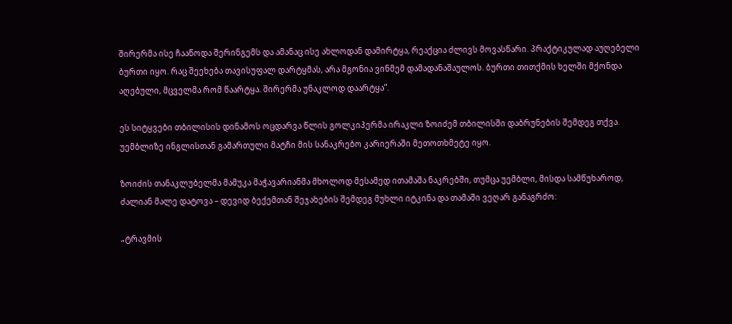შირერმა ისე ჩააწოდა შერინგემს და ამანაც ისე ახლოდან დამირტყა, რეაქცია ძლივს მოვასწარი. პრაქტიკულად აუღებელი ბურთი იყო. რაც შეეხება თავისუფალ დარტყმას, არა მგონია ვინმემ დამადანაშაულოს. ბურთი თითქმის ხელში მქონდა აღებული, მცველმა რომ წაარტყა. შირერმა უნაკლოდ დაარტყა“.

ეს სიტყვები თბილისის დინამოს ოცდარვა წლის გოლკიპერმა ირაკლი ზოიძემ თბილისში დაბრუნების შემდეგ თქვა. უემბლიზე ინგლისთან გამართული მატჩი მის სანაკრებო კარიერაში მეთოთხმეტე იყო.

ზოიძის თანაკლუბელმა მამუკა მაჭავარიანმა მხოლოდ მესამედ ითამაშა ნაკრებში, თუმცა უემბლი, მისდა სამწუხაროდ, ძალიან მალე დატოვა – დევიდ ბექემთან შეჯახების შემდეგ მუხლი იტკინა და თამაში ვეღარ განაგრძო:

„ტრავმის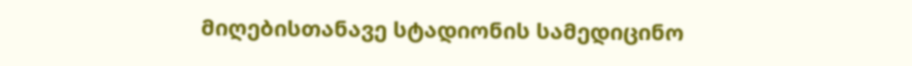მიღებისთანავე სტადიონის სამედიცინო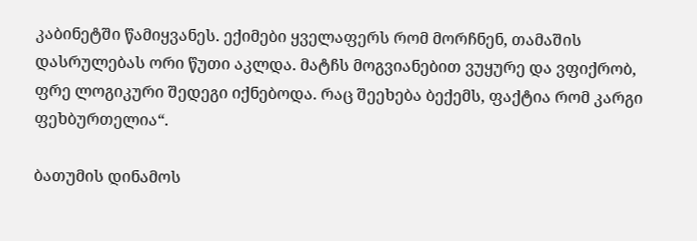კაბინეტში წამიყვანეს. ექიმები ყველაფერს რომ მორჩნენ, თამაშის დასრულებას ორი წუთი აკლდა. მატჩს მოგვიანებით ვუყურე და ვფიქრობ, ფრე ლოგიკური შედეგი იქნებოდა. რაც შეეხება ბექემს, ფაქტია რომ კარგი ფეხბურთელია“.

ბათუმის დინამოს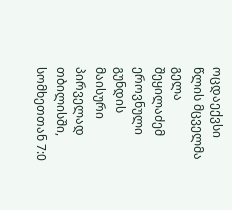ოცდაექვსი წლის მცველმა გელა შეყილაძემ ეროვნული გუნდის მაისური პირველად თბილისში, სომხეთთან 7:0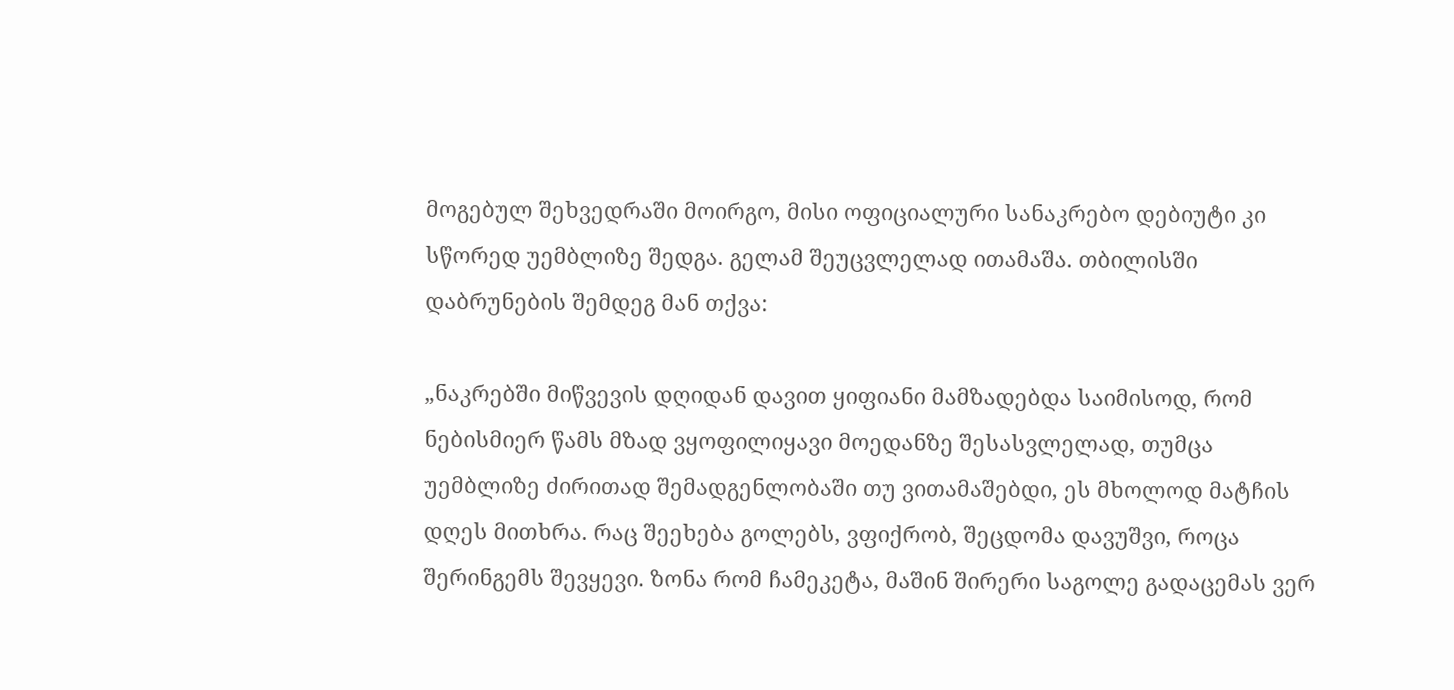მოგებულ შეხვედრაში მოირგო, მისი ოფიციალური სანაკრებო დებიუტი კი სწორედ უემბლიზე შედგა. გელამ შეუცვლელად ითამაშა. თბილისში დაბრუნების შემდეგ მან თქვა:

„ნაკრებში მიწვევის დღიდან დავით ყიფიანი მამზადებდა საიმისოდ, რომ ნებისმიერ წამს მზად ვყოფილიყავი მოედანზე შესასვლელად, თუმცა უემბლიზე ძირითად შემადგენლობაში თუ ვითამაშებდი, ეს მხოლოდ მატჩის დღეს მითხრა. რაც შეეხება გოლებს, ვფიქრობ, შეცდომა დავუშვი, როცა შერინგემს შევყევი. ზონა რომ ჩამეკეტა, მაშინ შირერი საგოლე გადაცემას ვერ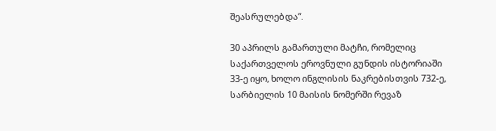შეასრულებდა“.

30 აპრილს გამართული მატჩი, რომელიც საქართველოს ეროვნული გუნდის ისტორიაში 33-ე იყო, ხოლო ინგლისის ნაკრებისთვის 732-ე, სარბიელის 10 მაისის ნომერში რევაზ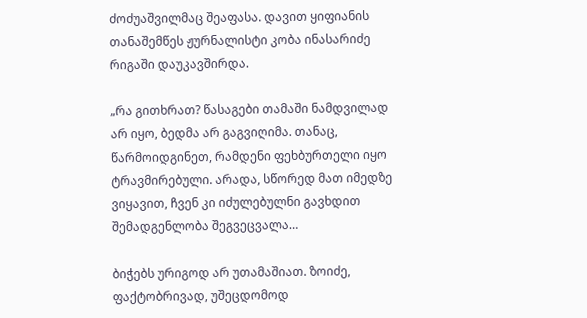ძოძუაშვილმაც შეაფასა. დავით ყიფიანის თანაშემწეს ჟურნალისტი კობა ინასარიძე რიგაში დაუკავშირდა.

„რა გითხრათ? წასაგები თამაში ნამდვილად არ იყო, ბედმა არ გაგვიღიმა. თანაც, წარმოიდგინეთ, რამდენი ფეხბურთელი იყო ტრავმირებული. არადა, სწორედ მათ იმედზე ვიყავით, ჩვენ კი იძულებულნი გავხდით შემადგენლობა შეგვეცვალა…

ბიჭებს ურიგოდ არ უთამაშიათ. ზოიძე, ფაქტობრივად, უშეცდომოდ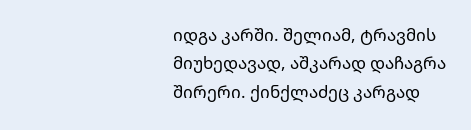იდგა კარში. შელიამ, ტრავმის მიუხედავად, აშკარად დაჩაგრა შირერი. ქინქლაძეც კარგად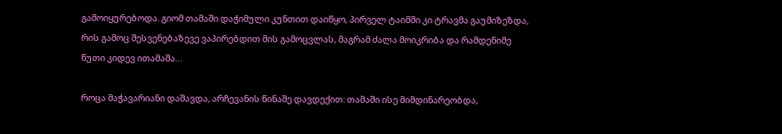გამოიყურებოდა. გიომ თამაში დაჭიმული კუნთით დაიწყო, პირველ ტაიმში კი ტრავმა გაუმიზეზდა, რის გამოც შესვენებაზევე ვაპირებდით მის გამოცვლას, მაგრამ ძალა მოიკრიბა და რამდენიმე წუთი კიდევ ითამაშა…

როცა მაჭავარიანი დაშავდა, არჩევანის წინაშე დავდექით: თამაში ისე მიმდინარეობდა,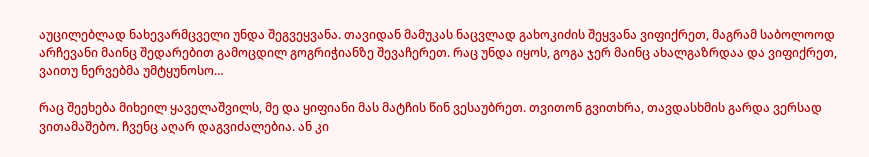აუცილებლად ნახევარმცველი უნდა შეგვეყვანა. თავიდან მამუკას ნაცვლად გახოკიძის შეყვანა ვიფიქრეთ, მაგრამ საბოლოოდ არჩევანი მაინც შედარებით გამოცდილ გოგრიჭიანზე შევაჩერეთ. რაც უნდა იყოს, გოგა ჯერ მაინც ახალგაზრდაა და ვიფიქრეთ, ვაითუ ნერვებმა უმტყუნოსო…

რაც შეეხება მიხეილ ყაველაშვილს, მე და ყიფიანი მას მატჩის წინ ვესაუბრეთ. თვითონ გვითხრა, თავდასხმის გარდა ვერსად ვითამაშებო. ჩვენც აღარ დაგვიძალებია. ან კი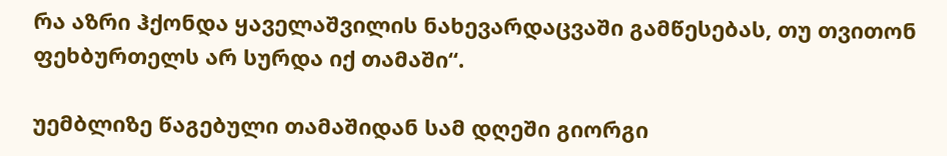რა აზრი ჰქონდა ყაველაშვილის ნახევარდაცვაში გამწესებას, თუ თვითონ ფეხბურთელს არ სურდა იქ თამაში“.

უემბლიზე წაგებული თამაშიდან სამ დღეში გიორგი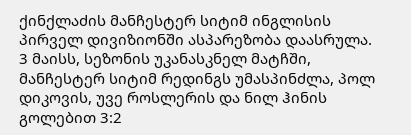ქინქლაძის მანჩესტერ სიტიმ ინგლისის პირველ დივიზიონში ასპარეზობა დაასრულა. 3 მაისს, სეზონის უკანასკნელ მატჩში, მანჩესტერ სიტიმ რედინგს უმასპინძლა, პოლ დიკოვის, უვე როსლერის და ნილ ჰინის გოლებით 3:2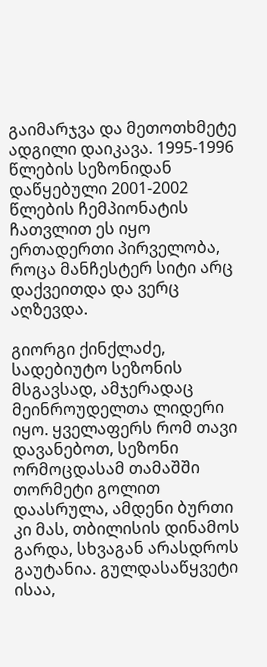გაიმარჯვა და მეთოთხმეტე ადგილი დაიკავა. 1995-1996 წლების სეზონიდან დაწყებული 2001-2002 წლების ჩემპიონატის ჩათვლით ეს იყო ერთადერთი პირველობა, როცა მანჩესტერ სიტი არც დაქვეითდა და ვერც აღზევდა.

გიორგი ქინქლაძე, სადებიუტო სეზონის მსგავსად, ამჯერადაც მეინროუდელთა ლიდერი იყო. ყველაფერს რომ თავი დავანებოთ, სეზონი ორმოცდასამ თამაშში თორმეტი გოლით დაასრულა, ამდენი ბურთი კი მას, თბილისის დინამოს გარდა, სხვაგან არასდროს გაუტანია. გულდასაწყვეტი ისაა,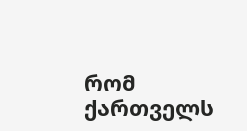რომ ქართველს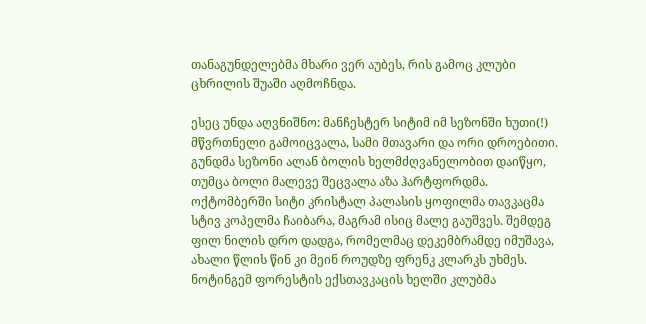თანაგუნდელებმა მხარი ვერ აუბეს, რის გამოც კლუბი ცხრილის შუაში აღმოჩნდა.

ესეც უნდა აღვნიშნო: მანჩესტერ სიტიმ იმ სეზონში ხუთი(!) მწვრთნელი გამოიცვალა, სამი მთავარი და ორი დროებითი. გუნდმა სეზონი ალან ბოლის ხელმძღვანელობით დაიწყო, თუმცა ბოლი მალევე შეცვალა აზა ჰარტფორდმა. ოქტომბერში სიტი კრისტალ პალასის ყოფილმა თავკაცმა სტივ კოპელმა ჩაიბარა, მაგრამ ისიც მალე გაუშვეს. შემდეგ ფილ ნილის დრო დადგა, რომელმაც დეკემბრამდე იმუშავა, ახალი წლის წინ კი მეინ როუდზე ფრენკ კლარკს უხმეს. ნოტინგემ ფორესტის ექსთავკაცის ხელში კლუბმა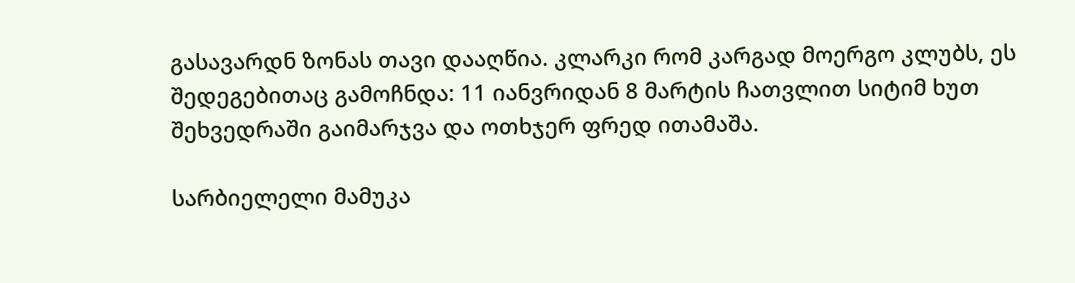გასავარდნ ზონას თავი დააღწია. კლარკი რომ კარგად მოერგო კლუბს, ეს შედეგებითაც გამოჩნდა: 11 იანვრიდან 8 მარტის ჩათვლით სიტიმ ხუთ შეხვედრაში გაიმარჯვა და ოთხჯერ ფრედ ითამაშა.

სარბიელელი მამუკა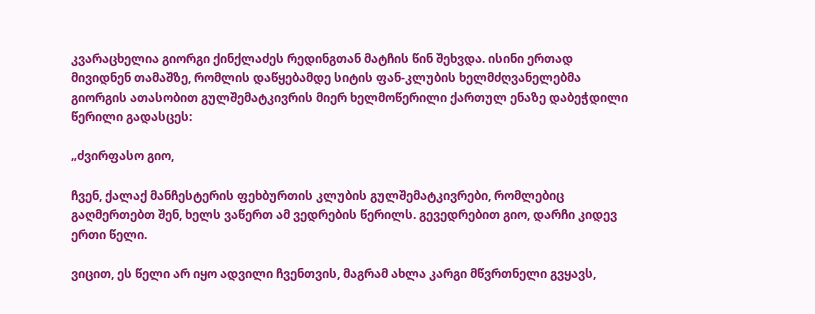კვარაცხელია გიორგი ქინქლაძეს რედინგთან მატჩის წინ შეხვდა. ისინი ერთად მივიდნენ თამაშზე, რომლის დაწყებამდე სიტის ფან-კლუბის ხელმძღვანელებმა გიორგის ათასობით გულშემატკივრის მიერ ხელმოწერილი ქართულ ენაზე დაბეჭდილი წერილი გადასცეს:

„ძვირფასო გიო,

ჩვენ, ქალაქ მანჩესტერის ფეხბურთის კლუბის გულშემატკივრები, რომლებიც გაღმერთებთ შენ, ხელს ვაწერთ ამ ვედრების წერილს. გევედრებით გიო, დარჩი კიდევ ერთი წელი.

ვიცით, ეს წელი არ იყო ადვილი ჩვენთვის, მაგრამ ახლა კარგი მწვრთნელი გვყავს,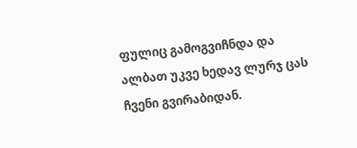ფულიც გამოგვიჩნდა და ალბათ უკვე ხედავ ლურჯ ცას ჩვენი გვირაბიდან.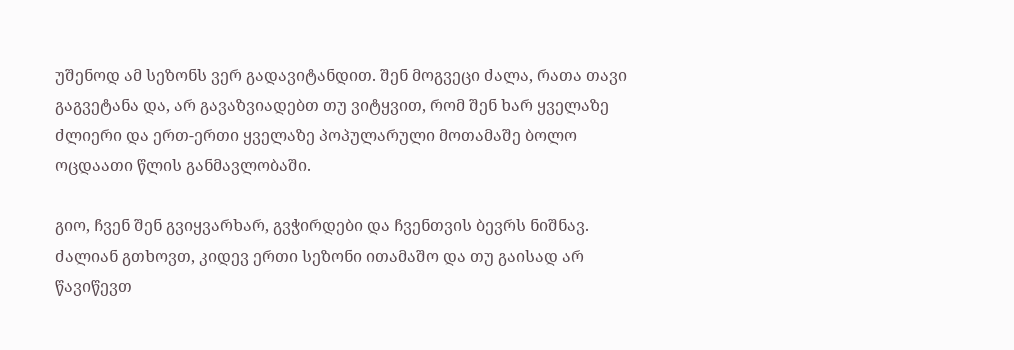უშენოდ ამ სეზონს ვერ გადავიტანდით. შენ მოგვეცი ძალა, რათა თავი გაგვეტანა და, არ გავაზვიადებთ თუ ვიტყვით, რომ შენ ხარ ყველაზე ძლიერი და ერთ-ერთი ყველაზე პოპულარული მოთამაშე ბოლო ოცდაათი წლის განმავლობაში.

გიო, ჩვენ შენ გვიყვარხარ, გვჭირდები და ჩვენთვის ბევრს ნიშნავ. ძალიან გთხოვთ, კიდევ ერთი სეზონი ითამაშო და თუ გაისად არ წავიწევთ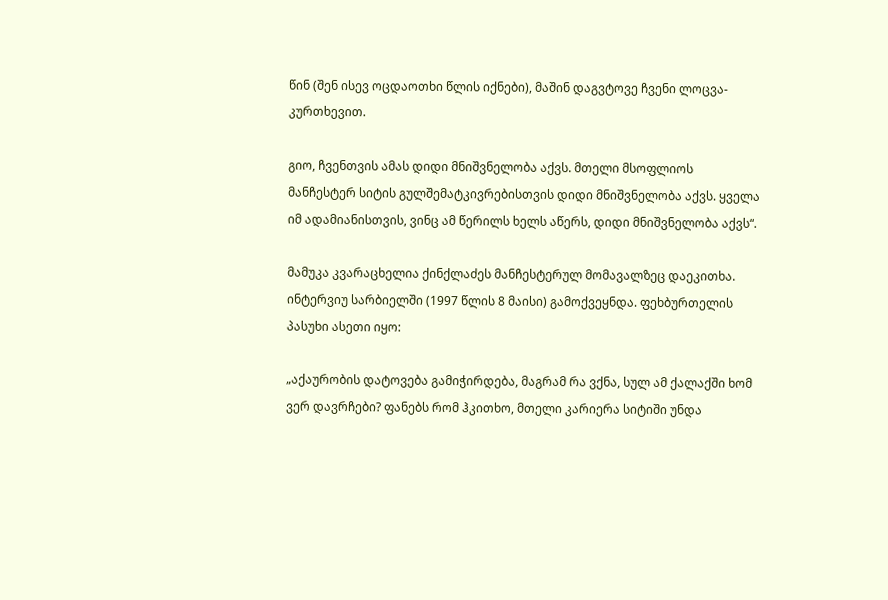წინ (შენ ისევ ოცდაოთხი წლის იქნები), მაშინ დაგვტოვე ჩვენი ლოცვა-კურთხევით.

გიო, ჩვენთვის ამას დიდი მნიშვნელობა აქვს. მთელი მსოფლიოს მანჩესტერ სიტის გულშემატკივრებისთვის დიდი მნიშვნელობა აქვს. ყველა იმ ადამიანისთვის, ვინც ამ წერილს ხელს აწერს, დიდი მნიშვნელობა აქვს“.

მამუკა კვარაცხელია ქინქლაძეს მანჩესტერულ მომავალზეც დაეკითხა. ინტერვიუ სარბიელში (1997 წლის 8 მაისი) გამოქვეყნდა. ფეხბურთელის პასუხი ასეთი იყო:

„აქაურობის დატოვება გამიჭირდება, მაგრამ რა ვქნა, სულ ამ ქალაქში ხომ ვერ დავრჩები? ფანებს რომ ჰკითხო, მთელი კარიერა სიტიში უნდა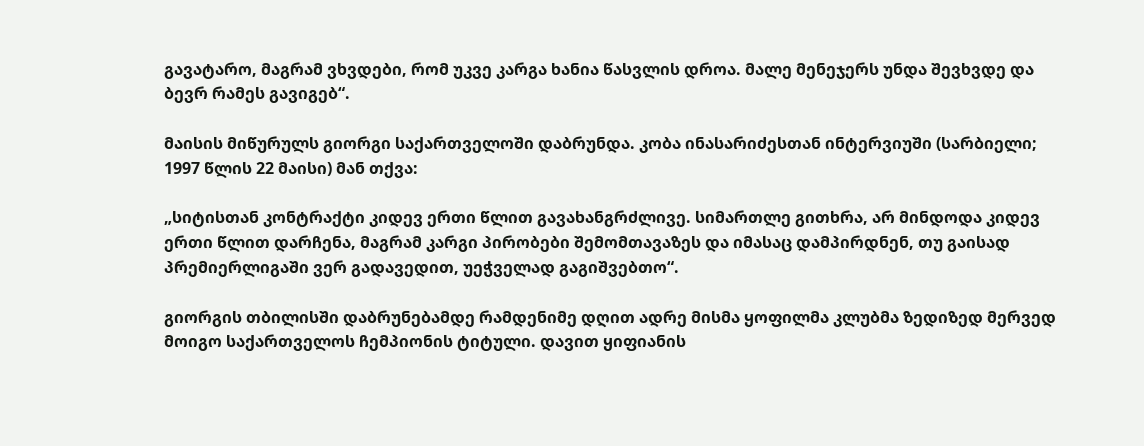გავატარო, მაგრამ ვხვდები, რომ უკვე კარგა ხანია წასვლის დროა. მალე მენეჯერს უნდა შევხვდე და ბევრ რამეს გავიგებ“.

მაისის მიწურულს გიორგი საქართველოში დაბრუნდა. კობა ინასარიძესთან ინტერვიუში (სარბიელი; 1997 წლის 22 მაისი) მან თქვა:

„სიტისთან კონტრაქტი კიდევ ერთი წლით გავახანგრძლივე. სიმართლე გითხრა, არ მინდოდა კიდევ ერთი წლით დარჩენა, მაგრამ კარგი პირობები შემომთავაზეს და იმასაც დამპირდნენ, თუ გაისად პრემიერლიგაში ვერ გადავედით, უეჭველად გაგიშვებთო“.

გიორგის თბილისში დაბრუნებამდე რამდენიმე დღით ადრე მისმა ყოფილმა კლუბმა ზედიზედ მერვედ მოიგო საქართველოს ჩემპიონის ტიტული. დავით ყიფიანის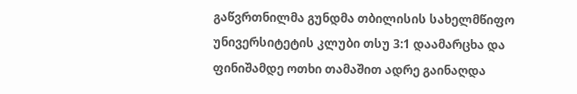გაწვრთნილმა გუნდმა თბილისის სახელმწიფო უნივერსიტეტის კლუბი თსუ 3:1 დაამარცხა და ფინიშამდე ოთხი თამაშით ადრე გაინაღდა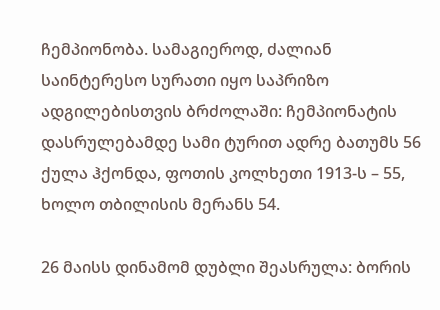ჩემპიონობა. სამაგიეროდ, ძალიან საინტერესო სურათი იყო საპრიზო ადგილებისთვის ბრძოლაში: ჩემპიონატის დასრულებამდე სამი ტურით ადრე ბათუმს 56 ქულა ჰქონდა, ფოთის კოლხეთი 1913-ს – 55, ხოლო თბილისის მერანს 54.

26 მაისს დინამომ დუბლი შეასრულა: ბორის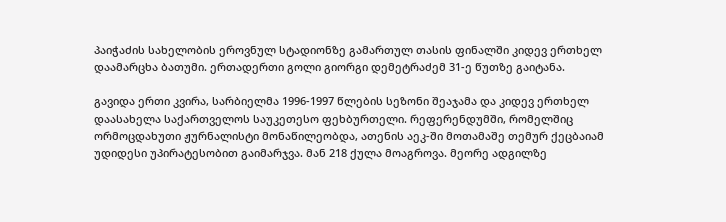პაიჭაძის სახელობის ეროვნულ სტადიონზე გამართულ თასის ფინალში კიდევ ერთხელ დაამარცხა ბათუმი. ერთადერთი გოლი გიორგი დემეტრაძემ 31-ე წუთზე გაიტანა.

გავიდა ერთი კვირა, სარბიელმა 1996-1997 წლების სეზონი შეაჯამა და კიდევ ერთხელ დაასახელა საქართველოს საუკეთესო ფეხბურთელი. რეფერენდუმში, რომელშიც ორმოცდახუთი ჟურნალისტი მონაწილეობდა, ათენის აეკ-ში მოთამაშე თემურ ქეცბაიამ უდიდესი უპირატესობით გაიმარჯვა. მან 218 ქულა მოაგროვა. მეორე ადგილზე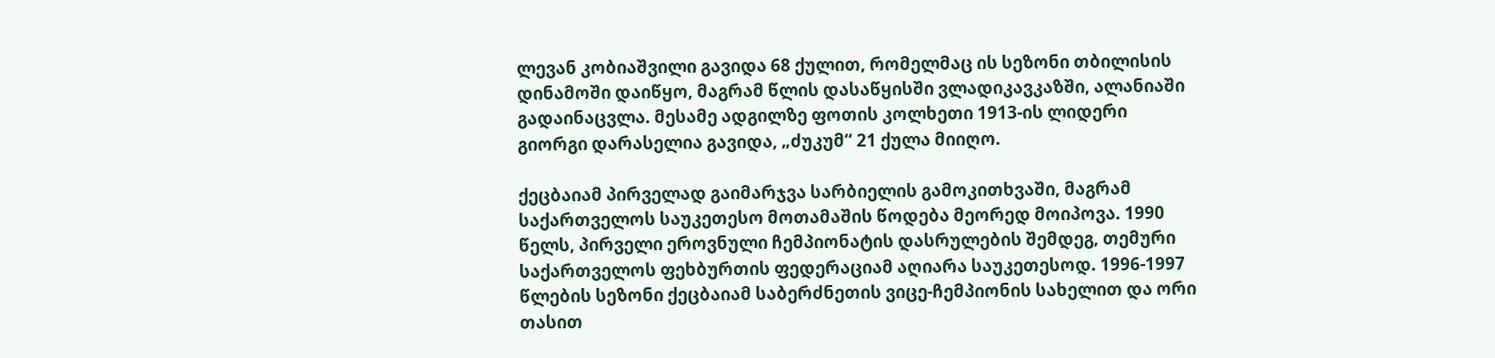ლევან კობიაშვილი გავიდა 68 ქულით, რომელმაც ის სეზონი თბილისის დინამოში დაიწყო, მაგრამ წლის დასაწყისში ვლადიკავკაზში, ალანიაში გადაინაცვლა. მესამე ადგილზე ფოთის კოლხეთი 1913-ის ლიდერი გიორგი დარასელია გავიდა, „ძუკუმ“ 21 ქულა მიიღო.

ქეცბაიამ პირველად გაიმარჯვა სარბიელის გამოკითხვაში, მაგრამ საქართველოს საუკეთესო მოთამაშის წოდება მეორედ მოიპოვა. 1990 წელს, პირველი ეროვნული ჩემპიონატის დასრულების შემდეგ, თემური საქართველოს ფეხბურთის ფედერაციამ აღიარა საუკეთესოდ. 1996-1997 წლების სეზონი ქეცბაიამ საბერძნეთის ვიცე-ჩემპიონის სახელით და ორი თასით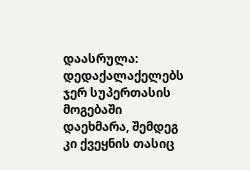დაასრულა: დედაქალაქელებს ჯერ სუპერთასის მოგებაში დაეხმარა, შემდეგ კი ქვეყნის თასიც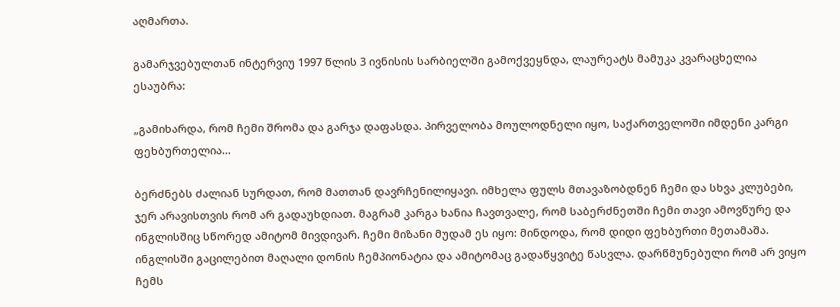აღმართა.

გამარჯვებულთან ინტერვიუ 1997 წლის 3 ივნისის სარბიელში გამოქვეყნდა, ლაურეატს მამუკა კვარაცხელია ესაუბრა:

„გამიხარდა, რომ ჩემი შრომა და გარჯა დაფასდა. პირველობა მოულოდნელი იყო, საქართველოში იმდენი კარგი ფეხბურთელია…

ბერძნებს ძალიან სურდათ, რომ მათთან დავრჩენილიყავი. იმხელა ფულს მთავაზობდნენ ჩემი და სხვა კლუბები, ჯერ არავისთვის რომ არ გადაუხდიათ. მაგრამ კარგა ხანია ჩავთვალე, რომ საბერძნეთში ჩემი თავი ამოვწურე და ინგლისშიც სწორედ ამიტომ მივდივარ. ჩემი მიზანი მუდამ ეს იყო: მინდოდა, რომ დიდი ფეხბურთი მეთამაშა. ინგლისში გაცილებით მაღალი დონის ჩემპიონატია და ამიტომაც გადაწყვიტე წასვლა. დარწმუნებული რომ არ ვიყო ჩემს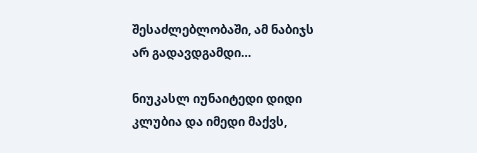შესაძლებლობაში, ამ ნაბიჯს არ გადავდგამდი…

ნიუკასლ იუნაიტედი დიდი კლუბია და იმედი მაქვს,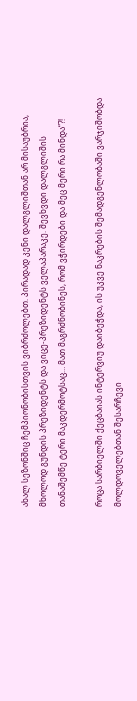ახალ სეზონშიც ჩემპიონობისთვის ვიბრძოლებთ. პირადად კენი დალგლიშთან არ მისაუბრია, მხოლოდ გუნდის პრეზიდენტს და ვიცე-პრეზიდენტს ველაპარაკე. შევხვდი დალგლიშის თანაშემწე ტერი მაკდერმოტსაც… მათ მაგრძნობინეს, რომ ვჭირდები და მეც მერი რა მინდა“?!

როცა სარბიელში ქეცბაიას ინტერვიუ დაიბეჭდა, ის უკვე ნაკრების შემადგენლობაში ვარჯიშობდა მოლდოველებთან შესარჩევი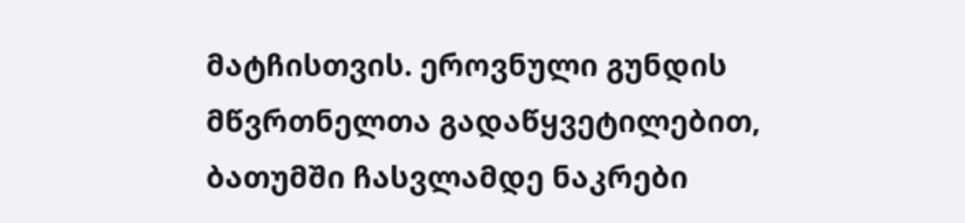მატჩისთვის. ეროვნული გუნდის მწვრთნელთა გადაწყვეტილებით, ბათუმში ჩასვლამდე ნაკრები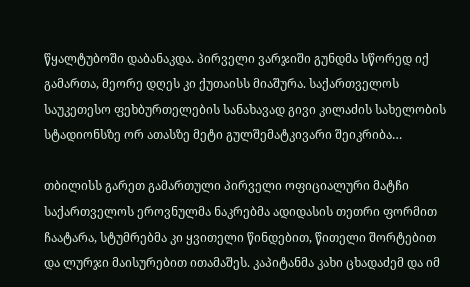წყალტუბოში დაბანაკდა. პირველი ვარჯიში გუნდმა სწორედ იქ გამართა, მეორე დღეს კი ქუთაისს მიაშურა. საქართველოს საუკეთესო ფეხბურთელების სანახავად გივი კილაძის სახელობის სტადიონსზე ორ ათასზე მეტი გულშემატკივარი შეიკრიბა…

თბილისს გარეთ გამართული პირველი ოფიციალური მატჩი საქართველოს ეროვნულმა ნაკრებმა ადიდასის თეთრი ფორმით ჩაატარა, სტუმრებმა კი ყვითელი წინდებით, წითელი შორტებით და ლურჯი მაისურებით ითამაშეს. კაპიტანმა კახი ცხადაძემ და იმ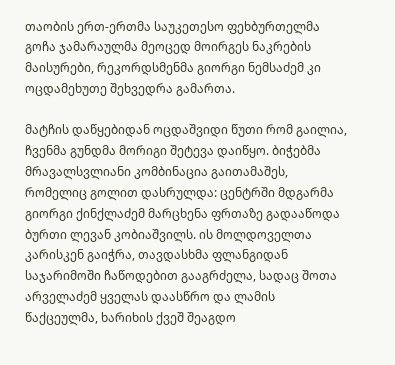თაობის ერთ-ერთმა საუკეთესო ფეხბურთელმა გოჩა ჯამარაულმა მეოცედ მოირგეს ნაკრების მაისურები, რეკორდსმენმა გიორგი ნემსაძემ კი ოცდამეხუთე შეხვედრა გამართა.

მატჩის დაწყებიდან ოცდაშვიდი წუთი რომ გაილია, ჩვენმა გუნდმა მორიგი შეტევა დაიწყო. ბიჭებმა მრავალსვლიანი კომბინაცია გაითამაშეს, რომელიც გოლით დასრულდა: ცენტრში მდგარმა გიორგი ქინქლაძემ მარცხენა ფრთაზე გადააწოდა ბურთი ლევან კობიაშვილს. ის მოლდოველთა კარისკენ გაიჭრა, თავდასხმა ფლანგიდან საჯარიმოში ჩაწოდებით გააგრძელა, სადაც შოთა არველაძემ ყველას დაასწრო და ლამის წაქცეულმა, ხარიხის ქვეშ შეაგდო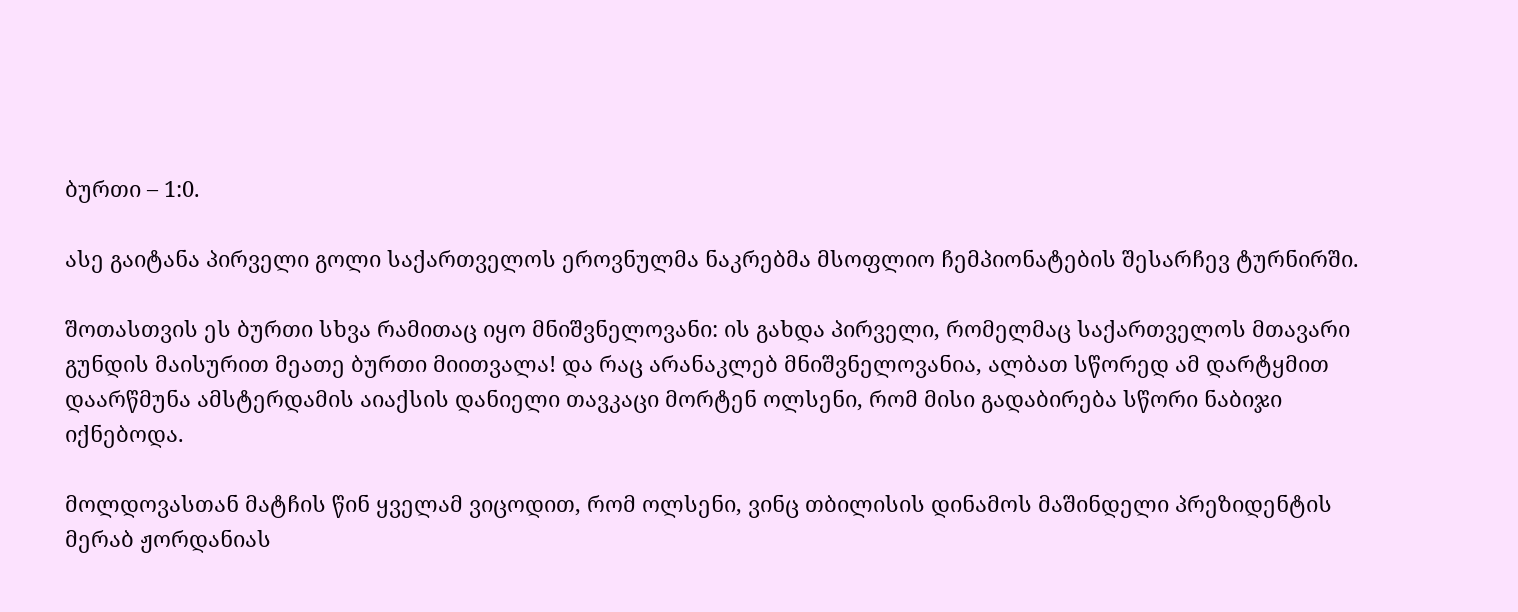ბურთი – 1:0.

ასე გაიტანა პირველი გოლი საქართველოს ეროვნულმა ნაკრებმა მსოფლიო ჩემპიონატების შესარჩევ ტურნირში.

შოთასთვის ეს ბურთი სხვა რამითაც იყო მნიშვნელოვანი: ის გახდა პირველი, რომელმაც საქართველოს მთავარი გუნდის მაისურით მეათე ბურთი მიითვალა! და რაც არანაკლებ მნიშვნელოვანია, ალბათ სწორედ ამ დარტყმით დაარწმუნა ამსტერდამის აიაქსის დანიელი თავკაცი მორტენ ოლსენი, რომ მისი გადაბირება სწორი ნაბიჯი იქნებოდა.

მოლდოვასთან მატჩის წინ ყველამ ვიცოდით, რომ ოლსენი, ვინც თბილისის დინამოს მაშინდელი პრეზიდენტის მერაბ ჟორდანიას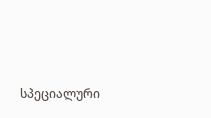სპეციალური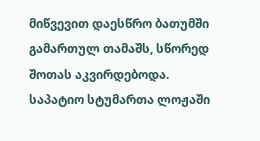მიწვევით დაესწრო ბათუმში გამართულ თამაშს, სწორედ შოთას აკვირდებოდა. საპატიო სტუმართა ლოჟაში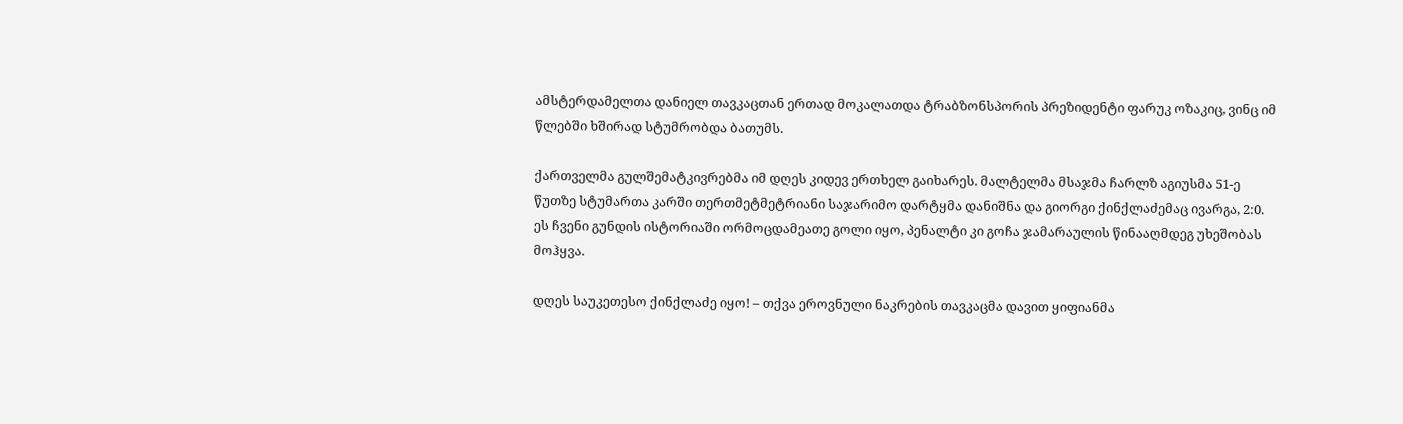ამსტერდამელთა დანიელ თავკაცთან ერთად მოკალათდა ტრაბზონსპორის პრეზიდენტი ფარუკ ოზაკიც, ვინც იმ წლებში ხშირად სტუმრობდა ბათუმს.

ქართველმა გულშემატკივრებმა იმ დღეს კიდევ ერთხელ გაიხარეს. მალტელმა მსაჯმა ჩარლზ აგიუსმა 51-ე წუთზე სტუმართა კარში თერთმეტმეტრიანი საჯარიმო დარტყმა დანიშნა და გიორგი ქინქლაძემაც ივარგა, 2:0. ეს ჩვენი გუნდის ისტორიაში ორმოცდამეათე გოლი იყო, პენალტი კი გოჩა ჯამარაულის წინააღმდეგ უხეშობას მოჰყვა.

დღეს საუკეთესო ქინქლაძე იყო! – თქვა ეროვნული ნაკრების თავკაცმა დავით ყიფიანმა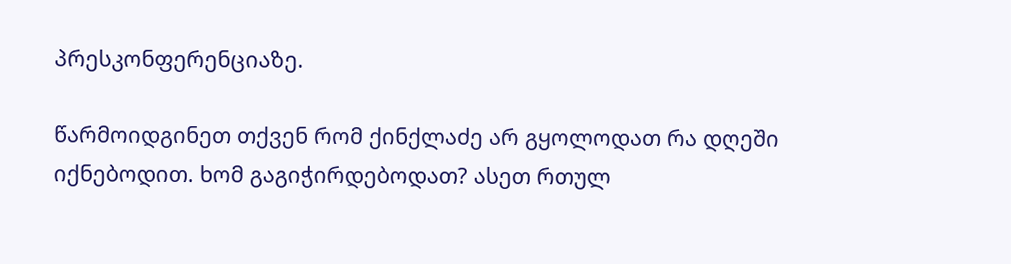პრესკონფერენციაზე.

წარმოიდგინეთ თქვენ რომ ქინქლაძე არ გყოლოდათ რა დღეში იქნებოდით. ხომ გაგიჭირდებოდათ? ასეთ რთულ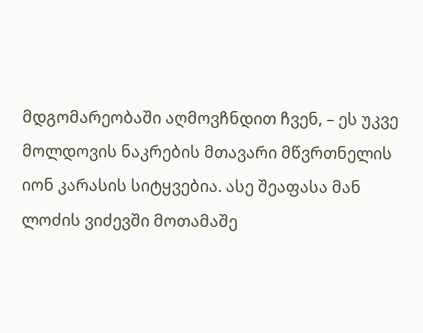მდგომარეობაში აღმოვჩნდით ჩვენ, – ეს უკვე მოლდოვის ნაკრების მთავარი მწვრთნელის იონ კარასის სიტყვებია. ასე შეაფასა მან ლოძის ვიძევში მოთამაშე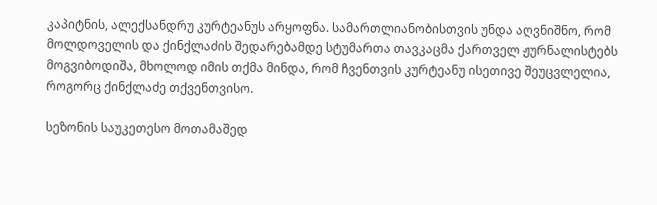კაპიტნის, ალექსანდრუ კურტეანუს არყოფნა. სამართლიანობისთვის უნდა აღვნიშნო, რომ მოლდოველის და ქინქლაძის შედარებამდე სტუმართა თავკაცმა ქართველ ჟურნალისტებს მოგვიბოდიშა, მხოლოდ იმის თქმა მინდა, რომ ჩვენთვის კურტეანუ ისეთივე შეუცვლელია, როგორც ქინქლაძე თქვენთვისო.

სეზონის საუკეთესო მოთამაშედ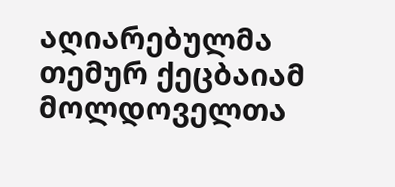აღიარებულმა თემურ ქეცბაიამ მოლდოველთა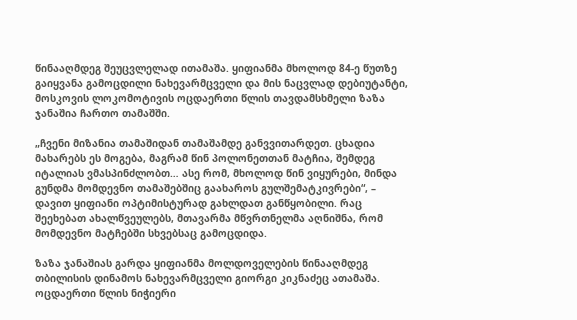წინააღმდეგ შეუცვლელად ითამაშა. ყიფიანმა მხოლოდ 84-ე წუთზე გაიყვანა გამოცდილი ნახევარმცველი და მის ნაცვლად დებიუტანტი, მოსკოვის ლოკომოტივის ოცდაერთი წლის თავდამსხმელი ზაზა ჯანაშია ჩართო თამაშში.

„ჩვენი მიზანია თამაშიდან თამაშამდე განვვითარდეთ. ცხადია მახარებს ეს მოგება, მაგრამ წინ პოლონეთთან მატჩია, შემდეგ იტალიას ვმასპინძლობთ… ასე რომ, მხოლოდ წინ ვიყურები, მინდა გუნდმა მომდევნო თამაშებშიც გაახაროს გულშემატკივრები“, – დავით ყიფიანი ოპტიმისტურად გახლდათ განწყობილი. რაც შეეხებათ ახალწვეულებს, მთავარმა მწვრთნელმა აღნიშნა, რომ მომდევნო მატჩებში სხვებსაც გამოცდიდა.

ზაზა ჯანაშიას გარდა ყიფიანმა მოლდოველების წინააღმდეგ თბილისის დინამოს ნახევარმცველი გიორგი კიკნაძეც ათამაშა. ოცდაერთი წლის ნიჭიერი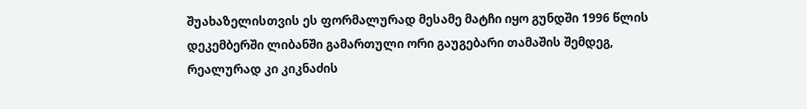შუახაზელისთვის ეს ფორმალურად მესამე მატჩი იყო გუნდში 1996 წლის დეკემბერში ლიბანში გამართული ორი გაუგებარი თამაშის შემდეგ, რეალურად კი კიკნაძის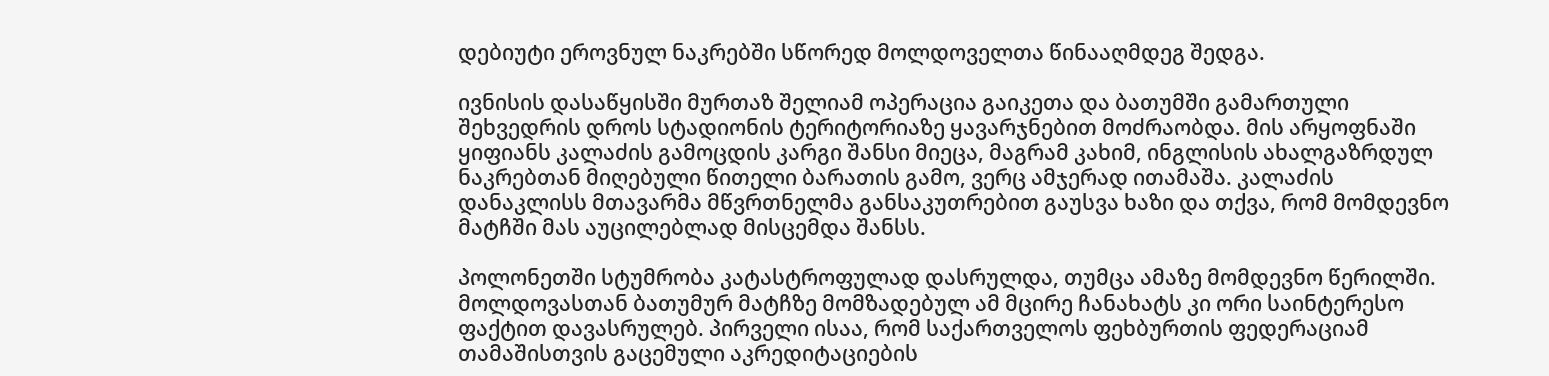დებიუტი ეროვნულ ნაკრებში სწორედ მოლდოველთა წინააღმდეგ შედგა.

ივნისის დასაწყისში მურთაზ შელიამ ოპერაცია გაიკეთა და ბათუმში გამართული შეხვედრის დროს სტადიონის ტერიტორიაზე ყავარჯნებით მოძრაობდა. მის არყოფნაში ყიფიანს კალაძის გამოცდის კარგი შანსი მიეცა, მაგრამ კახიმ, ინგლისის ახალგაზრდულ ნაკრებთან მიღებული წითელი ბარათის გამო, ვერც ამჯერად ითამაშა. კალაძის დანაკლისს მთავარმა მწვრთნელმა განსაკუთრებით გაუსვა ხაზი და თქვა, რომ მომდევნო მატჩში მას აუცილებლად მისცემდა შანსს.

პოლონეთში სტუმრობა კატასტროფულად დასრულდა, თუმცა ამაზე მომდევნო წერილში. მოლდოვასთან ბათუმურ მატჩზე მომზადებულ ამ მცირე ჩანახატს კი ორი საინტერესო ფაქტით დავასრულებ. პირველი ისაა, რომ საქართველოს ფეხბურთის ფედერაციამ თამაშისთვის გაცემული აკრედიტაციების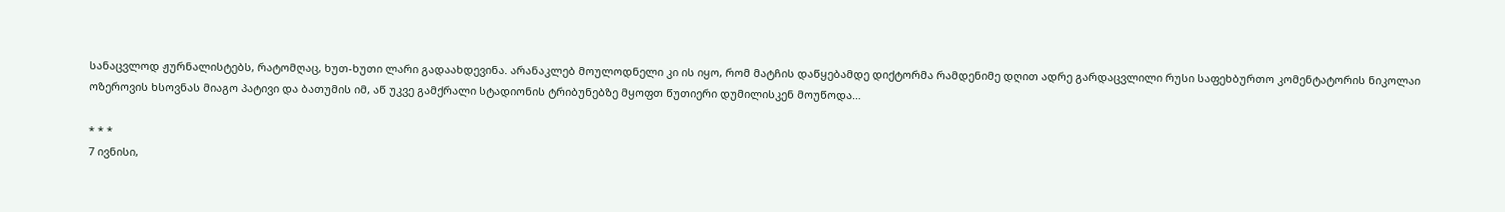სანაცვლოდ ჟურნალისტებს, რატომღაც, ხუთ-ხუთი ლარი გადაახდევინა. არანაკლებ მოულოდნელი კი ის იყო, რომ მატჩის დაწყებამდე დიქტორმა რამდენიმე დღით ადრე გარდაცვლილი რუსი საფეხბურთო კომენტატორის ნიკოლაი ოზეროვის ხსოვნას მიაგო პატივი და ბათუმის იმ, აწ უკვე გამქრალი სტადიონის ტრიბუნებზე მყოფთ წუთიერი დუმილისკენ მოუწოდა…

* * *
7 ივნისი,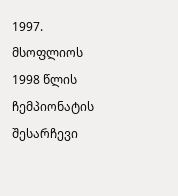1997. მსოფლიოს 1998 წლის ჩემპიონატის შესარჩევი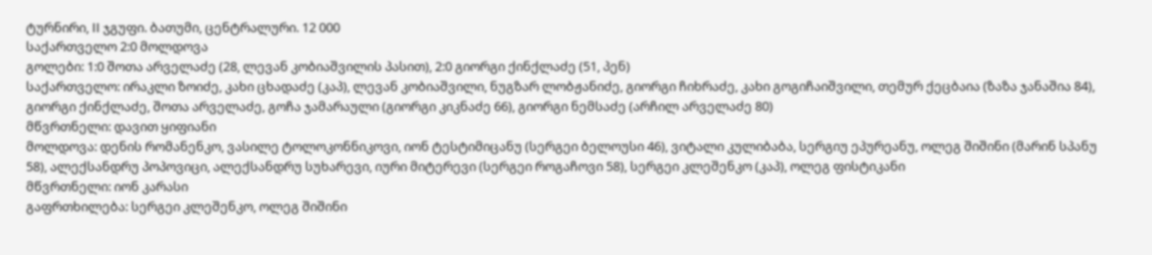ტურნირი, II ჯგუფი. ბათუმი, ცენტრალური. 12 000
საქართველო 2:0 მოლდოვა
გოლები: 1:0 შოთა არველაძე (28, ლევან კობიაშვილის პასით), 2:0 გიორგი ქინქლაძე (51, პენ)
საქართველო: ირაკლი ზოიძე, კახი ცხადაძე (კაპ), ლევან კობიაშვილი, ნუგზარ ლობჟანიძე, გიორგი ჩიხრაძე, კახი გოგიჩაიშვილი, თემურ ქეცბაია (ზაზა ჯანაშია 84), გიორგი ქინქლაძე, შოთა არველაძე, გოჩა ჯამარაული (გიორგი კიკნაძე 66), გიორგი ნემსაძე (არჩილ არველაძე 80)
მწვრთნელი: დავით ყიფიანი
მოლდოვა: დენის რომანენკო, ვასილე ტოლოკონნიკოვი, იონ ტესტიმიცანუ (სერგეი ბელოუსი 46), ვიტალი კულიბაბა, სერგიუ ეპურეანუ, ოლეგ შიშინი (მარინ სპანუ 58), ალექსანდრუ პოპოვიცი, ალექსანდრუ სუხარევი, იური მიტერევი (სერგეი როგაჩოვი 58), სერგეი კლეშენკო (კაპ), ოლეგ ფისტიკანი
მწვრთნელი: იონ კარასი
გაფრთხილება: სერგეი კლეშენკო, ოლეგ შიშინი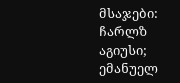მსაჯები: ჩარლზ აგიუსი; ემანუელ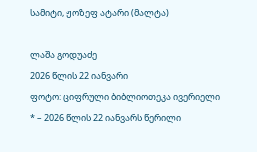სამიტი, ჟოზეფ ატარი (მალტა)

ლაშა გოდუაძე
2026 წლის 22 იანვარი
ფოტო: ციფრული ბიბლიოთეკა ივერიელი
* – 2026 წლის 22 იანვარს წერილი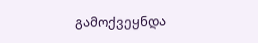გამოქვეყნდა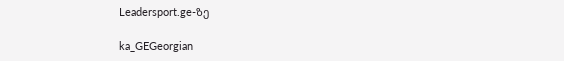Leadersport.ge-ზე

ka_GEGeorgian